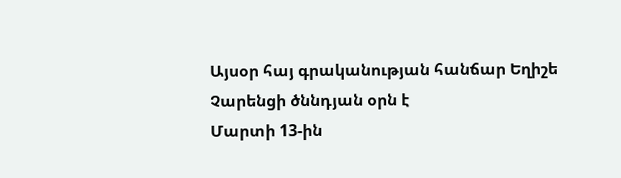Այսօր հայ գրականության հանճար Եղիշե Չարենցի ծննդյան օրն է
Մարտի 13-ին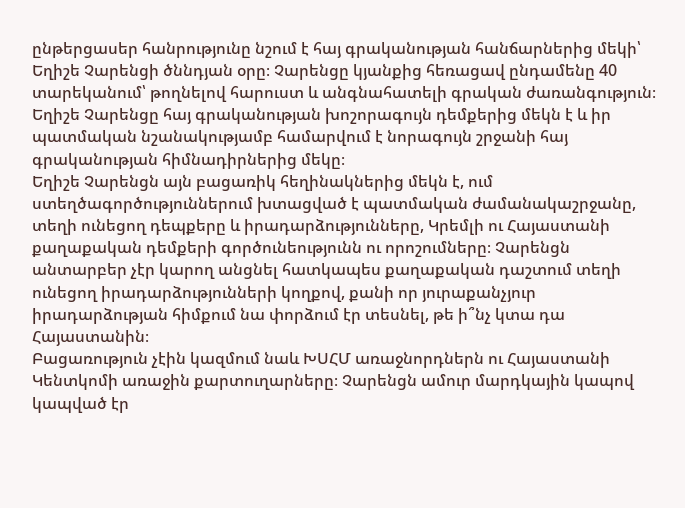ընթերցասեր հանրությունը նշում է հայ գրականության հանճարներից մեկի՝ Եղիշե Չարենցի ծննդյան օրը։ Չարենցը կյանքից հեռացավ ընդամենը 40 տարեկանում՝ թողնելով հարուստ և անգնահատելի գրական ժառանգություն։ Եղիշե Չարենցը հայ գրականության խոշորագույն դեմքերից մեկն է և իր պատմական նշանակությամբ համարվում է նորագույն շրջանի հայ գրականության հիմնադիրներից մեկը։
Եղիշե Չարենցն այն բացառիկ հեղինակներից մեկն է, ում ստեղծագործություններում խտացված է պատմական ժամանակաշրջանը, տեղի ունեցող դեպքերը և իրադարձությունները, Կրեմլի ու Հայաստանի քաղաքական դեմքերի գործունեությունն ու որոշումները։ Չարենցն անտարբեր չէր կարող անցնել հատկապես քաղաքական դաշտում տեղի ունեցող իրադարձությունների կողքով, քանի որ յուրաքանչյուր իրադարձության հիմքում նա փորձում էր տեսնել, թե ի՞նչ կտա դա Հայաստանին։
Բացառություն չէին կազմում նաև ԽՍՀՄ առաջնորդներն ու Հայաստանի Կենտկոմի առաջին քարտուղարները։ Չարենցն ամուր մարդկային կապով կապված էր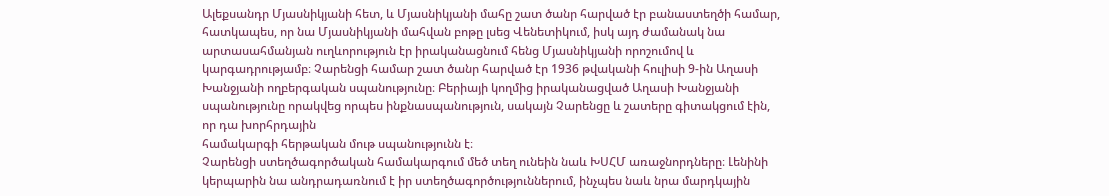Ալեքսանդր Մյասնիկյանի հետ, և Մյասնիկյանի մահը շատ ծանր հարված էր բանաստեղծի համար, հատկապես, որ նա Մյասնիկյանի մահվան բոթը լսեց Վենետիկում, իսկ այդ ժամանակ նա արտասահմանյան ուղևորություն էր իրականացնում հենց Մյասնիկյանի որոշումով և կարգադրությամբ։ Չարենցի համար շատ ծանր հարված էր 1936 թվականի հուլիսի 9-ին Աղասի Խանջյանի ողբերգական սպանությունը։ Բերիայի կողմից իրականացված Աղասի Խանջյանի սպանությունը որակվեց որպես ինքնասպանություն, սակայն Չարենցը և շատերը գիտակցում էին, որ դա խորհրդային
համակարգի հերթական մութ սպանությունն է։
Չարենցի ստեղծագործական համակարգում մեծ տեղ ունեին նաև ԽՍՀՄ առաջնորդները։ Լենինի կերպարին նա անդրադառնում է իր ստեղծագործություններում, ինչպես նաև նրա մարդկային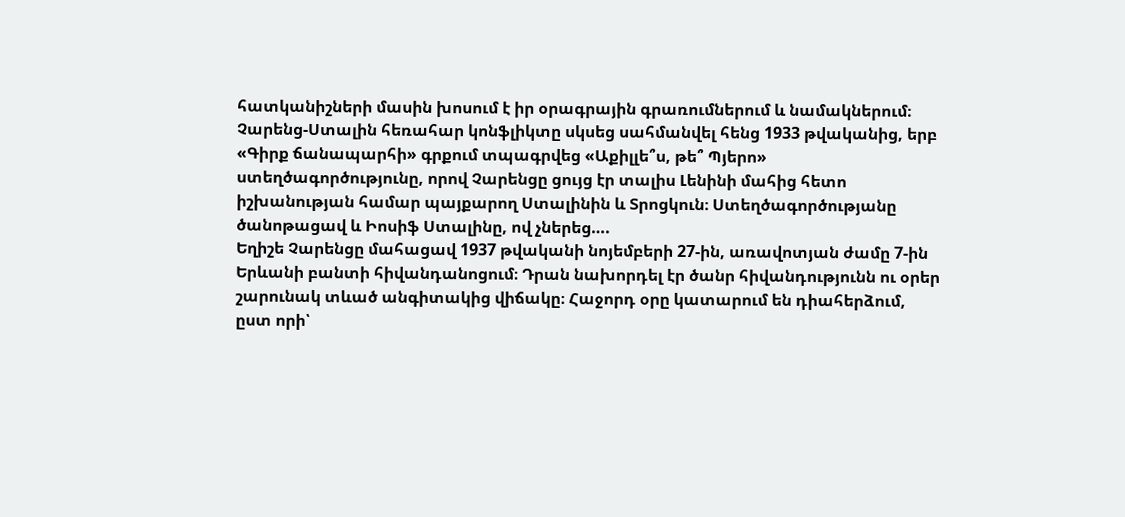հատկանիշների մասին խոսում է իր օրագրային գրառումներում և նամակներում։
Չարենց-Ստալին հեռահար կոնֆլիկտը սկսեց սահմանվել հենց 1933 թվականից, երբ «Գիրք ճանապարհի» գրքում տպագրվեց «Աքիլլե՞ս, թե՞ Պյերո» ստեղծագործությունը, որով Չարենցը ցույց էր տալիս Լենինի մահից հետո իշխանության համար պայքարող Ստալինին և Տրոցկուն։ Ստեղծագործությանը ծանոթացավ և Իոսիֆ Ստալինը, ով չներեց….
Եղիշե Չարենցը մահացավ 1937 թվականի նոյեմբերի 27-ին, առավոտյան ժամը 7-ին Երևանի բանտի հիվանդանոցում։ Դրան նախորդել էր ծանր հիվանդությունն ու օրեր շարունակ տևած անգիտակից վիճակը։ Հաջորդ օրը կատարում են դիահերձում, ըստ որի՝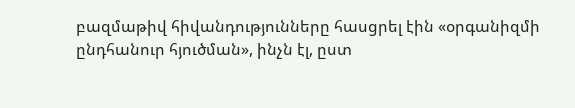բազմաթիվ հիվանդությունները հասցրել էին «օրգանիզմի ընդհանուր հյուծման», ինչն էլ, ըստ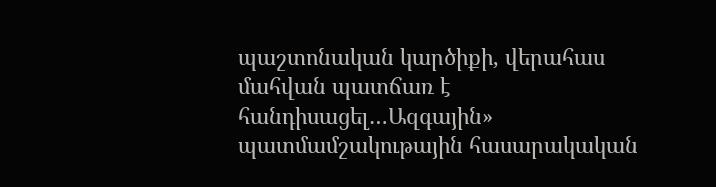պաշտոնական կարծիքի, վերահաս մահվան պատճառ է հանդիսացել…Ազգային» պատմամշակութային հասարակական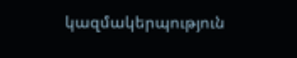կազմակերպություն